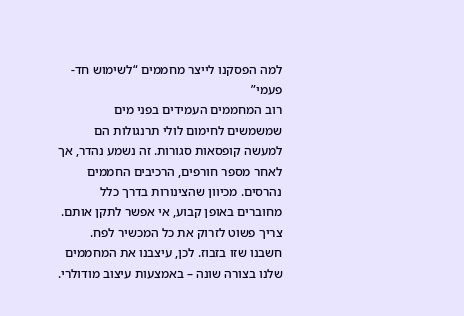למה הפסקנו לייצר מחממים “לשימוש חד-פעמי”
רוב המחממים העמידים בפני מים שמשמשים לחימום לולי תרנגולות הם למעשה קופסאות סגורות. זה נשמע נהדר, אך לאחר מספר חורפים, הרכיבים החממים נהרסים. מכיוון שהצינורות בדרך כלל מחוברים באופן קבוע, אי אפשר לתקן אותם. צריך פשוט לזרוק את כל המכשיר לפח.
חשבנו שזו בזבוז. לכן, עיצבנו את המחממים שלנו בצורה שונה – באמצעות עיצוב מודולרי.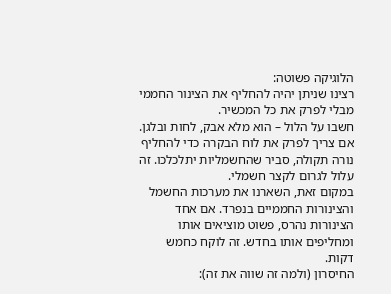הלוגיקה פשוטה:
רצינו שניתן יהיה להחליף את הצינור החממי מבלי לפרק את כל המכשיר.
חשבו על הלול – הוא מלא אבק, לחות ובלגן. אם צריך לפרק את לוח הבקרה כדי להחליף נורה תקולה, סביר שהחשמליות יתלכלכו. זה עלול לגרום לקצר חשמלי.
במקום זאת, השארנו את מערכות החשמל והצינורות החממיים בנפרד. אם אחד הצינורות נהרס, פשוט מוציאים אותו ומחליפים אותו בחדש. זה לוקח כחמש דקות.
החיסרון (ולמה זה שווה את זה):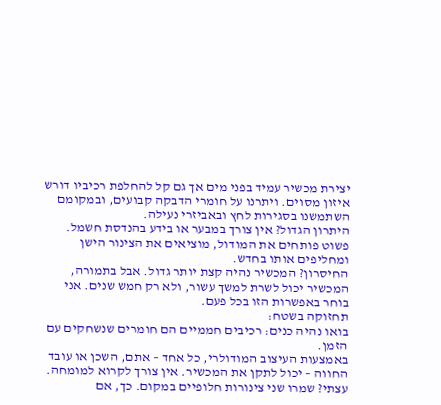יצירת מכשיר עמיד בפני מים אך גם קל להחלפת רכיביו דורש איזון מסוים. ויתרנו על חומרי הדבקה קבועים, ובמקומם השתמשנו בסגירות לחץ ובאביזרי נעילה.
היתרון הגדול? אין צורך במבער או בידע בהנדסת חשמל. פשוט פותחים את המודול, מוציאים את הצינור הישן ומחליפים אותו בחדש.
החיסרון? המכשיר נהיה קצת יותר גדול. אבל בתמורה, המכשיר יכול לשרת למשך עשור, ולא רק חמש שנים. אני בוחר באפשרות הזו בכל פעם.
תחזוקה בשטח:
בואו נהיה כנים: רכיבים חממיים הם חומרים שנשחקים עם הזמן.
באמצעות העיצוב המודולרי, כל אחד – אתם, השכן או עובד החווה – יכול לתקן את המכשיר. אין צורך לקרוא למומחה.
עצתי? שמרו שני צינורות חלופיים במקום. כך, אם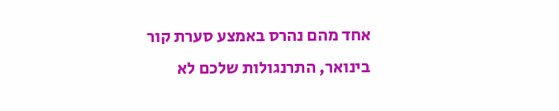אחד מהם נהרס באמצע סערת קור בינואר, התרנגולות שלכם לא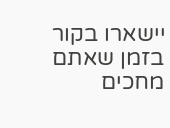יישארו בקור בזמן שאתם מחכים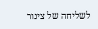לשליחה של צינור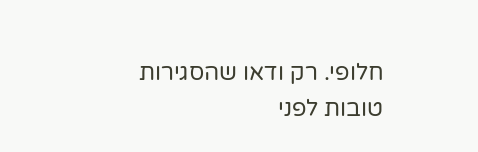חלופי. רק ודאו שהסגירות טובות לפני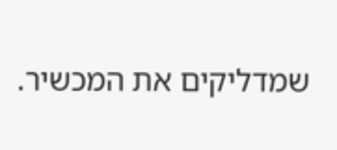שמדליקים את המכשיר.